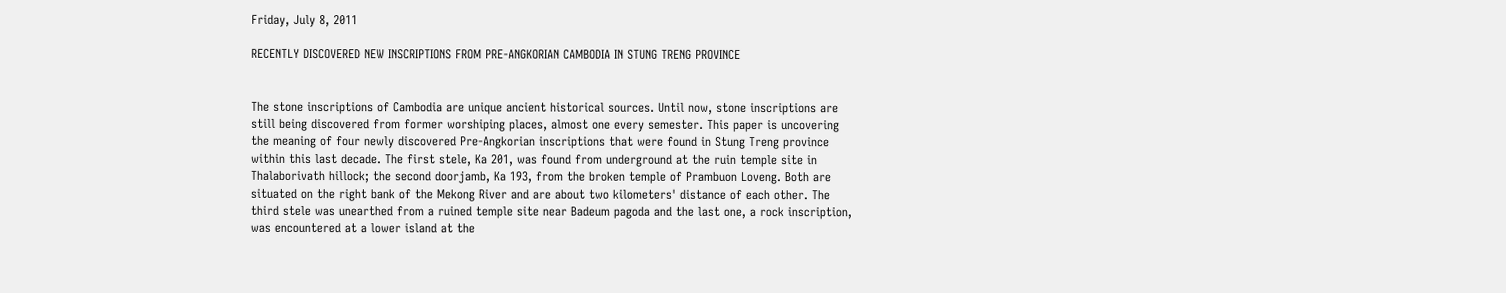Friday, July 8, 2011

RECENTLY DISCOVERED NEW INSCRIPTIONS FROM PRE-ANGKORIAN CAMBODIA IN STUNG TRENG PROVINCE


The stone inscriptions of Cambodia are unique ancient historical sources. Until now, stone inscriptions are still being discovered from former worshiping places, almost one every semester. This paper is uncovering the meaning of four newly discovered Pre-Angkorian inscriptions that were found in Stung Treng province within this last decade. The first stele, Ka 201, was found from underground at the ruin temple site in Thalaborivath hillock; the second doorjamb, Ka 193, from the broken temple of Prambuon Loveng. Both are situated on the right bank of the Mekong River and are about two kilometers' distance of each other. The third stele was unearthed from a ruined temple site near Badeum pagoda and the last one, a rock inscription, was encountered at a lower island at the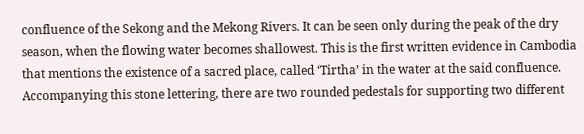confluence of the Sekong and the Mekong Rivers. It can be seen only during the peak of the dry season, when the flowing water becomes shallowest. This is the first written evidence in Cambodia that mentions the existence of a sacred place, called ‘Tirtha’ in the water at the said confluence. Accompanying this stone lettering, there are two rounded pedestals for supporting two different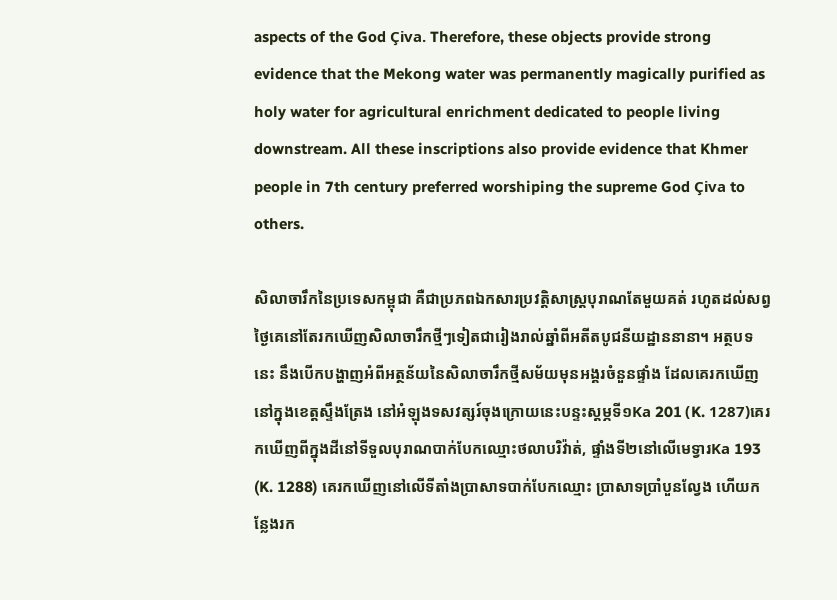aspects of the God Çiva. Therefore, these objects provide strong evidence that the Mekong water was permanently magically purified as holy water for agricultural enrichment dedicated to people living downstream. All these inscriptions also provide evidence that Khmer people in 7th century preferred worshiping the supreme God Çiva to others.

សិលាចារឹកនៃប្រទេសកម្ពុជា គឺជាប្រភពឯកសារប្រវត្តិសាស្ត្របុរាណតែមួយគត់ រហូតដល់សព្វថ្ងៃគេនៅតែរកឃើញសិលាចារឹកថ្មីៗទៀតជារៀងរាល់ឆ្នាំពីអតីតបូជនីយដ្ឋាននានា។ អត្ថបទនេះ នឹងបើកបង្ហាញអំពីអត្ថន័យនៃសិលាចារឹកថ្មីសម័យមុនអង្គរចំនួនផ្ទាំង ដែលគេរកឃើញនៅក្នុងខេត្តស្ទឹងត្រែង នៅអំឡុងទសវត្សរ៍ចុងក្រោយនេះបន្ទះស្តម្ភទី១Ka 201 (K. 1287)គេរកឃើញពីក្នុងដីនៅទីទួលបុរាណបាក់បែកឈ្មោះថលាបរិវ៉ាត់, ផ្ទាំងទី២នៅលើមេទ្វារKa 193 (K. 1288) គេរកឃើញនៅលើទីតាំងប្រាសាទបាក់បែកឈ្មោះ ប្រាសាទប្រាំបួនល្វែង ហើយកន្លែងរក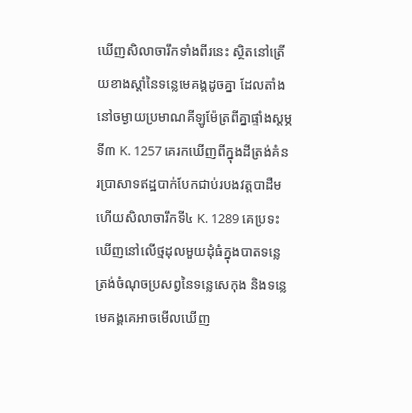ឃើញសិលាចារឹកទាំងពីរនេះ ស្ថិតនៅត្រើយខាងស្តាំនៃទន្លេមេគង្គដូចគ្នា ដែលតាំងនៅចម្ងាយប្រមាណគីឡូម៉ែត្រពីគ្នាផ្ទាំងស្តម្ភទី៣ K. 1257 គេរកឃើញពីក្នុងដីត្រង់គំនរប្រាសាទឥដ្ឋបាក់បែកជាប់របងវត្តបាដឺម ហើយសិលាចារឹកទី៤ K. 1289 គេប្រទះឃើញនៅលើថ្មដុលមួយដុំធំក្នុងបាតទន្លេត្រង់ចំណុចប្រសព្វនៃទន្លេសេកុង និងទន្លេមេគង្គគេអាចមើលឃើញ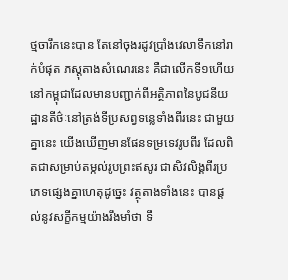ថ្មចារឹកនេះបាន តែនៅចុងរដូវប្រាំងវេលាទឹកនៅរាក់បំផុត ភស្តុតាងសំណេរនេះ គឺជាលើកទី១ហើយនៅកម្ពុជាដែលមានបញ្ជាក់ពីអត្ថិភាពនៃបូជនីយដ្ឋានតីថ៌ៈនៅត្រង់ទីប្រសព្វទន្លេទាំងពីរនេះ ជាមួយគ្នានេះ យើងឃើញមានផែនទម្រទេវរូបពីរ ដែលពិតជាសម្រាប់តម្កល់រូបព្រះឥសូរ ជាសិវលិង្គពីរប្រភេទផ្សេងគ្នាហេតុដូច្នេះ វត្ថុតាងទាំងនេះ បានផ្តល់នូវសក្ខីកម្មយ៉ាងរឹងមាំថា ទឹ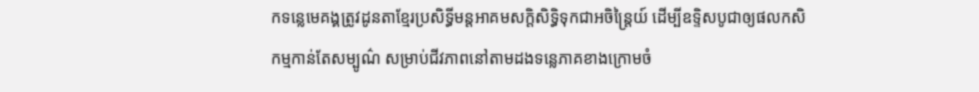កទន្លេមេគង្គត្រូវដូនតាខ្មែរប្រសិទ្ធីមន្តអាគមសក្តិសិទ្ធិទុកជាអចិន្ត្រៃយ៍ ដើម្បីឧទ្ទិសបូជាឲ្យផលកសិកម្មកាន់តែសម្បូណ៌ សម្រាប់ជីវភាពនៅតាមដងទន្លេភាគខាងក្រោមចំ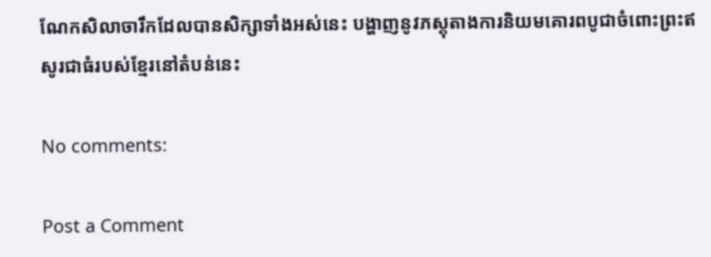ណែកសិលាចារឹកដែលបានសិក្សាទាំងអស់នេះ បង្ហាញនូវភស្តុតាងការនិយមគោរពបូជាចំពោះព្រះឥសូរជាធំរបស់ខ្មែរនៅតំបន់នេះ

No comments:

Post a Comment